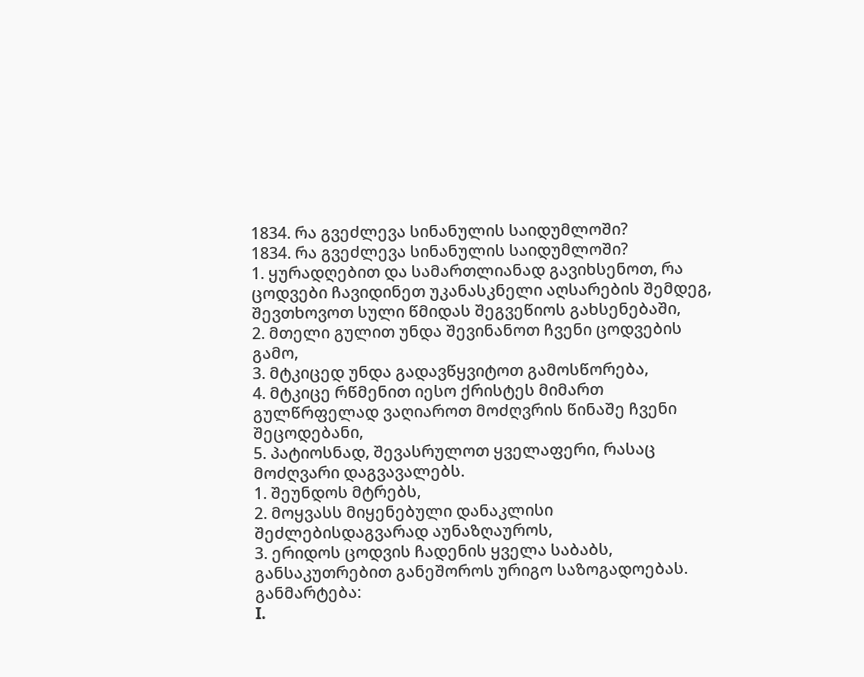1834. რა გვეძლევა სინანულის საიდუმლოში?
1834. რა გვეძლევა სინანულის საიდუმლოში?
1. ყურადღებით და სამართლიანად გავიხსენოთ, რა ცოდვები ჩავიდინეთ უკანასკნელი აღსარების შემდეგ, შევთხოვოთ სული წმიდას შეგვეწიოს გახსენებაში,
2. მთელი გულით უნდა შევინანოთ ჩვენი ცოდვების გამო,
3. მტკიცედ უნდა გადავწყვიტოთ გამოსწორება,
4. მტკიცე რწმენით იესო ქრისტეს მიმართ გულწრფელად ვაღიაროთ მოძღვრის წინაშე ჩვენი შეცოდებანი,
5. პატიოსნად, შევასრულოთ ყველაფერი, რასაც მოძღვარი დაგვავალებს.
1. შეუნდოს მტრებს,
2. მოყვასს მიყენებული დანაკლისი შეძლებისდაგვარად აუნაზღაუროს,
3. ერიდოს ცოდვის ჩადენის ყველა საბაბს, განსაკუთრებით განეშოროს ურიგო საზოგადოებას.
განმარტება:
I.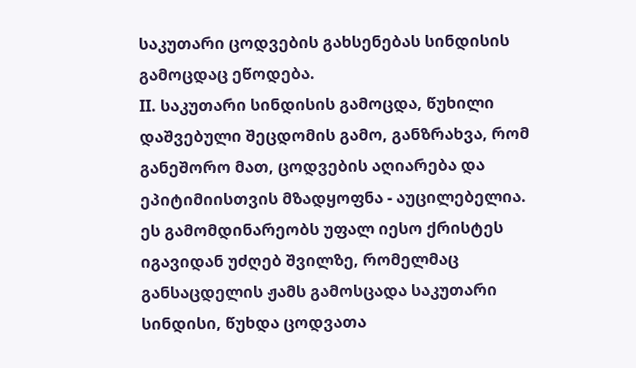საკუთარი ცოდვების გახსენებას სინდისის გამოცდაც ეწოდება.
II. საკუთარი სინდისის გამოცდა, წუხილი დაშვებული შეცდომის გამო, განზრახვა, რომ განეშორო მათ, ცოდვების აღიარება და ეპიტიმიისთვის მზადყოფნა - აუცილებელია. ეს გამომდინარეობს უფალ იესო ქრისტეს იგავიდან უძღებ შვილზე, რომელმაც განსაცდელის ჟამს გამოსცადა საკუთარი სინდისი, წუხდა ცოდვათა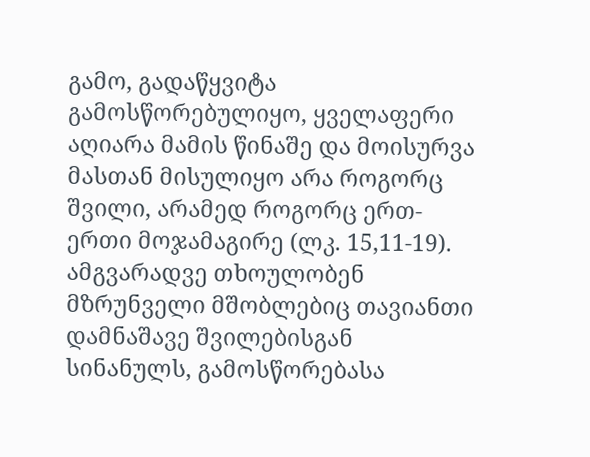გამო, გადაწყვიტა გამოსწორებულიყო, ყველაფერი აღიარა მამის წინაშე და მოისურვა მასთან მისულიყო არა როგორც შვილი, არამედ როგორც ერთ-ერთი მოჯამაგირე (ლკ. 15,11-19). ამგვარადვე თხოულობენ მზრუნველი მშობლებიც თავიანთი დამნაშავე შვილებისგან სინანულს, გამოსწორებასა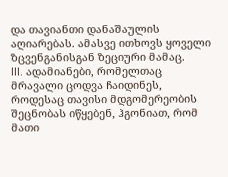და თავიანთი დანაშაულის აღიარებას. ამასვე ითხოვს ყოველი ზცვენგანისგან ზეციური მამაც.
III. ადამიანები, რომელთაც მრავალი ცოდვა ჩაიდინეს, როდესაც თავისი მდგომერეობის შეცნობას იწყებენ, ჰგონიათ, რომ მათი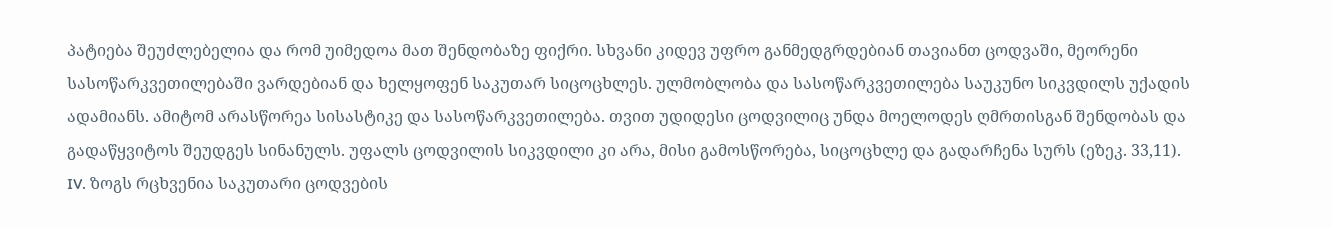პატიება შეუძლებელია და რომ უიმედოა მათ შენდობაზე ფიქრი. სხვანი კიდევ უფრო განმედგრდებიან თავიანთ ცოდვაში, მეორენი სასოწარკვეთილებაში ვარდებიან და ხელყოფენ საკუთარ სიცოცხლეს. ულმობლობა და სასოწარკვეთილება საუკუნო სიკვდილს უქადის ადამიანს. ამიტომ არასწორეა სისასტიკე და სასოწარკვეთილება. თვით უდიდესი ცოდვილიც უნდა მოელოდეს ღმრთისგან შენდობას და გადაწყვიტოს შეუდგეს სინანულს. უფალს ცოდვილის სიკვდილი კი არა, მისი გამოსწორება, სიცოცხლე და გადარჩენა სურს (ეზეკ. 33,11).
IV. ზოგს რცხვენია საკუთარი ცოდვების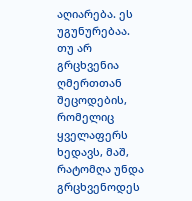აღიარება. ეს უგუნურებაა. თუ არ გრცხვენია ღმერთთან შეცოდების, რომელიც ყველაფერს ხედავს, მაშ, რატომღა უნდა გრცხვენოდეს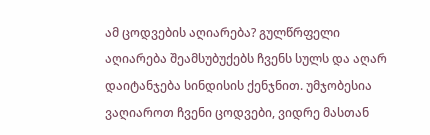ამ ცოდვების აღიარება? გულწრფელი აღიარება შეამსუბუქებს ჩვენს სულს და აღარ დაიტანჯება სინდისის ქენჯნით. უმჯობესია ვაღიაროთ ჩვენი ცოდვები, ვიდრე მასთან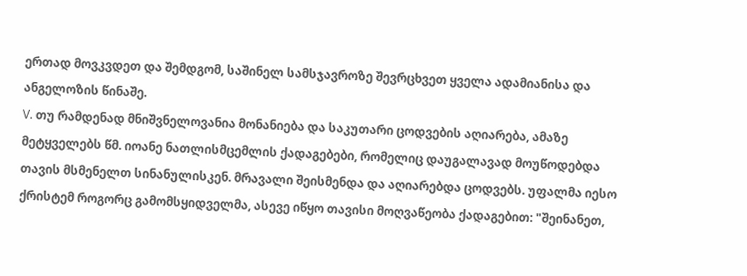ერთად მოვკვდეთ და შემდგომ, საშინელ სამსჯავროზე შევრცხვეთ ყველა ადამიანისა და ანგელოზის წინაშე.
V. თუ რამდენად მნიშვნელოვანია მონანიება და საკუთარი ცოდვების აღიარება, ამაზე მეტყველებს წმ. იოანე ნათლისმცემლის ქადაგებები, რომელიც დაუგალავად მოუწოდებდა თავის მსმენელთ სინანულისკენ. მრავალი შეისმენდა და აღიარებდა ცოდვებს. უფალმა იესო ქრისტემ როგორც გამომსყიდველმა, ასევე იწყო თავისი მოღვაწეობა ქადაგებით: "შეინანეთ,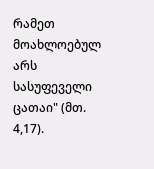რამეთ მოახლოებულ არს სასუფეველი ცათაი" (მთ. 4,17).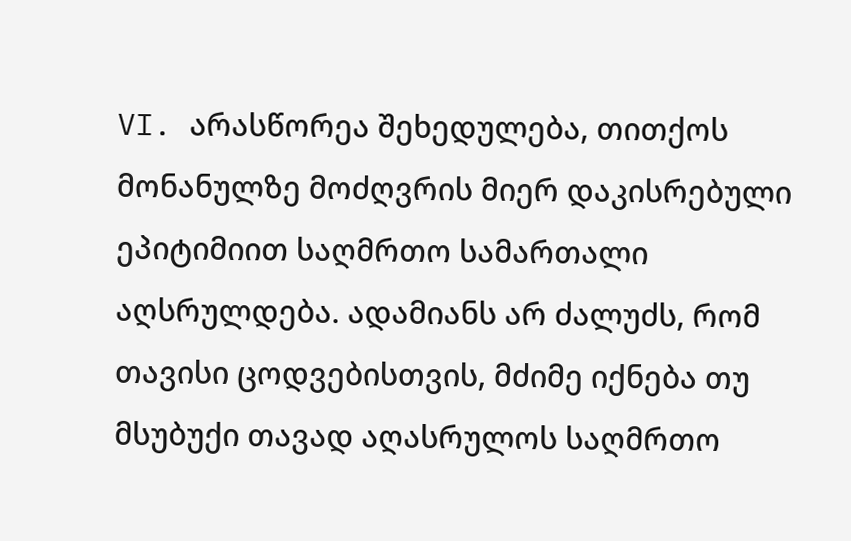VI. არასწორეა შეხედულება, თითქოს მონანულზე მოძღვრის მიერ დაკისრებული ეპიტიმიით საღმრთო სამართალი აღსრულდება. ადამიანს არ ძალუძს, რომ თავისი ცოდვებისთვის, მძიმე იქნება თუ მსუბუქი თავად აღასრულოს საღმრთო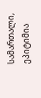სამართალი, ეპიტიმია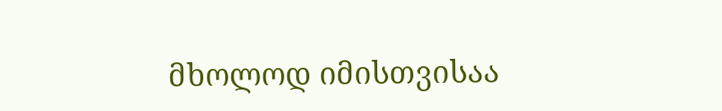მხოლოდ იმისთვისაა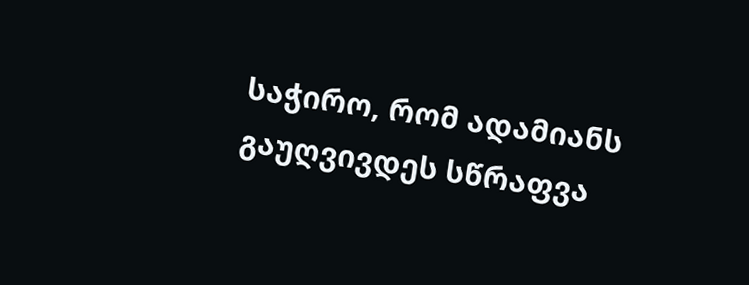საჭირო, რომ ადამიანს გაუღვივდეს სწრაფვა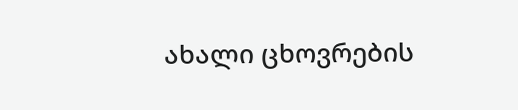ახალი ცხოვრების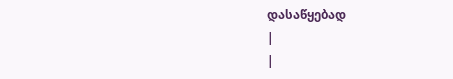დასაწყებად
|
|